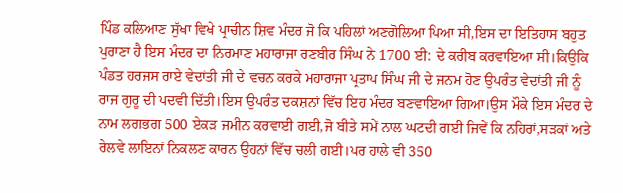ਪਿੰਡ ਕਲਿਆਣ ਸੁੱਖਾ ਵਿਖੇ ਪ੍ਰਾਚੀਨ ਸ਼ਿਵ ਮੰਦਰ ਜੋ ਕਿ ਪਹਿਲਾਂ ਅਣਗੋਲਿਆ ਪਿਆ ਸੀ,ਇਸ ਦਾ ਇਤਿਹਾਸ ਬਹੁਤ ਪੁਰਾਣਾ ਹੈ ਇਸ ਮੰਦਰ ਦਾ ਨਿਰਮਾਣ ਮਹਾਰਾਜਾ ਰਣਬੀਰ ਸਿੰਘ ਨੇ 1700 ਈ: ਦੇ ਕਰੀਬ ਕਰਵਾਇਆ ਸੀ।ਕਿਉਕਿ ਪੰਡਤ ਹਰਜਸ ਰਾਏ ਵੇਦਾਂਤੀ ਜੀ ਦੇ ਵਚਨ ਕਰਕੇ ਮਹਾਰਾਜਾ ਪ੍ਰਤਾਪ ਸਿੰਘ ਜੀ ਦੇ ਜਨਮ ਹੋਣ ਉਪਰੰਤ ਵੇਦਾਂਤੀ ਜੀ ਨੂੰ ਰਾਜ ਗੁਰੂ ਦੀ ਪਦਵੀ ਦਿੱਤੀ।ਇਸ ਉਪਰੰਤ ਦਕਸ਼ਨਾਂ ਵਿੱਚ ਇਹ ਮੰਦਰ ਬਣਵਾਇਆ ਗਿਆ।ਉਸ ਮੌਕੇ ਇਸ ਮੰਦਰ ਦੇ ਨਾਮ ਲਗਭਗ 500 ਏਕੜ ਜਮੀਨ ਕਰਵਾਈ ਗਈ,ਜੋ ਬੀਤੇ ਸਮੇਂ ਨਾਲ ਘਟਦੀ ਗਈ ਜਿਵੇਂ ਕਿ ਨਹਿਰਾਂ,ਸੜਕਾਂ ਅਤੇ ਰੇਲਵੇ ਲਾਇਨਾਂ ਨਿਕਲਣ ਕਾਰਨ ਉਹਨਾਂ ਵਿੱਚ ਚਲੀ ਗਈ।ਪਰ ਹਾਲੇ ਵੀ 350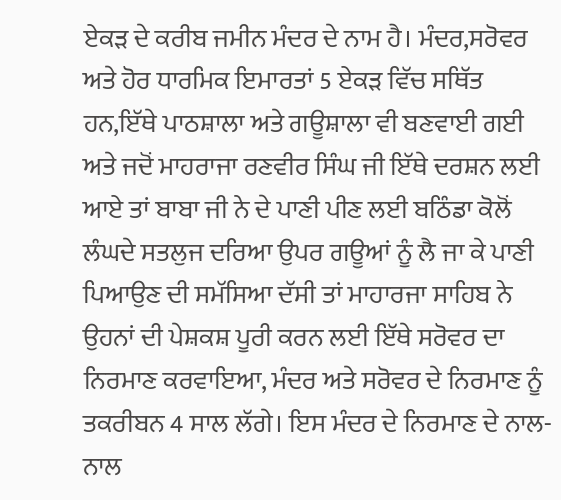ਏਕੜ ਦੇ ਕਰੀਬ ਜਮੀਨ ਮੰਦਰ ਦੇ ਨਾਮ ਹੈ। ਮੰਦਰ,ਸਰੋਵਰ ਅਤੇ ਹੋਰ ਧਾਰਮਿਕ ਇਮਾਰਤਾਂ 5 ਏਕੜ ਵਿੱਚ ਸਥਿੱਤ ਹਨ,ਇੱਥੇ ਪਾਠਸ਼ਾਲਾ ਅਤੇ ਗਊਸ਼ਾਲਾ ਵੀ ਬਣਵਾਈ ਗਈ ਅਤੇ ਜਦੋਂ ਮਾਹਰਾਜਾ ਰਣਵੀਰ ਸਿੰਘ ਜੀ ਇੱਥੇ ਦਰਸ਼ਨ ਲਈ ਆਏ ਤਾਂ ਬਾਬਾ ਜੀ ਨੇ ਦੇ ਪਾਣੀ ਪੀਣ ਲਈ ਬਠਿੰਡਾ ਕੋਲੋਂ ਲੰਘਦੇ ਸਤਲੁਜ ਦਰਿਆ ਉਪਰ ਗਊਆਂ ਨੂੰ ਲੈ ਜਾ ਕੇ ਪਾਣੀ ਪਿਆਉਣ ਦੀ ਸਮੱਸਿਆ ਦੱਸੀ ਤਾਂ ਮਾਹਾਰਜਾ ਸਾਹਿਬ ਨੇ ਉਹਨਾਂ ਦੀ ਪੇਸ਼ਕਸ਼ ਪੂਰੀ ਕਰਨ ਲਈ ਇੱਥੇ ਸਰੋਵਰ ਦਾ ਨਿਰਮਾਣ ਕਰਵਾਇਆ, ਮੰਦਰ ਅਤੇ ਸਰੋਵਰ ਦੇ ਨਿਰਮਾਣ ਨੂੰ ਤਕਰੀਬਨ 4 ਸਾਲ ਲੱਗੇ। ਇਸ ਮੰਦਰ ਦੇ ਨਿਰਮਾਣ ਦੇ ਨਾਲ-ਨਾਲ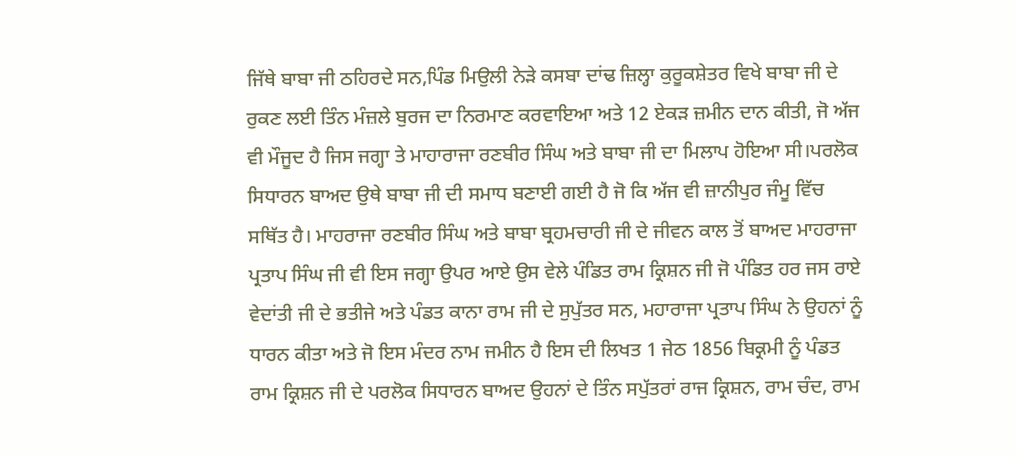ਜਿੱਥੇ ਬਾਬਾ ਜੀ ਠਹਿਰਦੇ ਸਨ,ਪਿੰਡ ਮਿਉਲੀ ਨੇੜੇ ਕਸਬਾ ਦਾਂਢ ਜ਼ਿਲ੍ਹਾ ਕੁਰੂਕਸ਼ੇਤਰ ਵਿਖੇ ਬਾਬਾ ਜੀ ਦੇ ਰੁਕਣ ਲਈ ਤਿੰਨ ਮੰਜ਼ਲੇ ਬੁਰਜ ਦਾ ਨਿਰਮਾਣ ਕਰਵਾਇਆ ਅਤੇ 12 ਏਕੜ ਜ਼ਮੀਨ ਦਾਨ ਕੀਤੀ, ਜੋ ਅੱਜ ਵੀ ਮੌਜੂਦ ਹੈ ਜਿਸ ਜਗ੍ਹਾ ਤੇ ਮਾਹਾਰਾਜਾ ਰਣਬੀਰ ਸਿੰਘ ਅਤੇ ਬਾਬਾ ਜੀ ਦਾ ਮਿਲਾਪ ਹੋਇਆ ਸੀ।ਪਰਲੋਕ ਸਿਧਾਰਨ ਬਾਅਦ ਉਥੇ ਬਾਬਾ ਜੀ ਦੀ ਸਮਾਧ ਬਣਾਈ ਗਈ ਹੈ ਜੋ ਕਿ ਅੱਜ ਵੀ ਜ਼ਾਨੀਪੁਰ ਜੰਮੂ ਵਿੱਚ ਸਥਿੱਤ ਹੈ। ਮਾਹਰਾਜਾ ਰਣਬੀਰ ਸਿੰਘ ਅਤੇ ਬਾਬਾ ਬ੍ਰਹਮਚਾਰੀ ਜੀ ਦੇ ਜੀਵਨ ਕਾਲ ਤੋਂ ਬਾਅਦ ਮਾਹਰਾਜਾ ਪ੍ਰਤਾਪ ਸਿੰਘ ਜੀ ਵੀ ਇਸ ਜਗ੍ਹਾ ਉਪਰ ਆਏ ਉਸ ਵੇਲੇ ਪੰਡਿਤ ਰਾਮ ਕ੍ਰਿਸ਼ਨ ਜੀ ਜੋ ਪੰਡਿਤ ਹਰ ਜਸ ਰਾਏ ਵੇਦਾਂਤੀ ਜੀ ਦੇ ਭਤੀਜੇ ਅਤੇ ਪੰਡਤ ਕਾਨਾ ਰਾਮ ਜੀ ਦੇ ਸੁਪੁੱਤਰ ਸਨ, ਮਹਾਰਾਜਾ ਪ੍ਰਤਾਪ ਸਿੰਘ ਨੇ ਉਹਨਾਂ ਨੂੰ ਧਾਰਨ ਕੀਤਾ ਅਤੇ ਜੋ ਇਸ ਮੰਦਰ ਨਾਮ ਜਮੀਨ ਹੈ ਇਸ ਦੀ ਲਿਖਤ 1 ਜੇਠ 1856 ਬਿਕ੍ਰਮੀ ਨੂੰ ਪੰਡਤ ਰਾਮ ਕ੍ਰਿਸ਼ਨ ਜੀ ਦੇ ਪਰਲੋਕ ਸਿਧਾਰਨ ਬਾਅਦ ਉਹਨਾਂ ਦੇ ਤਿੰਨ ਸਪੁੱਤਰਾਂ ਰਾਜ ਕ੍ਰਿਸ਼ਨ, ਰਾਮ ਚੰਦ, ਰਾਮ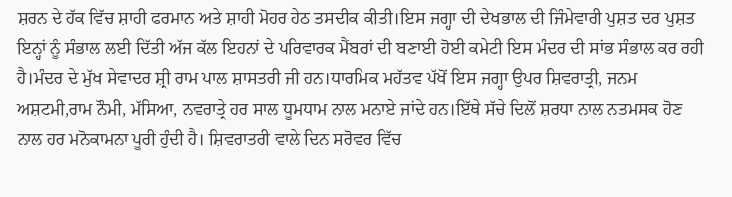ਸ਼ਰਨ ਦੇ ਹੱਕ ਵਿੱਚ ਸ਼ਾਹੀ ਫਰਮਾਨ ਅਤੇ ਸ਼ਾਹੀ ਮੋਹਰ ਹੇਠ ਤਸਦੀਕ ਕੀਤੀ।ਇਸ ਜਗ੍ਹਾ ਦੀ ਦੇਖਭਾਲ ਦੀ ਜਿੰਮੇਵਾਰੀ ਪੁਸ਼ਤ ਦਰ ਪੁਸ਼ਤ ਇਨ੍ਹਾਂ ਨੂੰ ਸੰਭਾਲ ਲਈ ਦਿੱਤੀ ਅੱਜ ਕੱਲ ਇਹਨਾਂ ਦੇ ਪਰਿਵਾਰਕ ਮੈਂਬਰਾਂ ਦੀ ਬਣਾਈ ਹੋਈ ਕਮੇਟੀ ਇਸ ਮੰਦਰ ਦੀ ਸਾਂਭ ਸੰਭਾਲ ਕਰ ਰਹੀ ਹੈ।ਮੰਦਰ ਦੇ ਮੁੱਖ ਸੇਵਾਦਰ ਸ਼੍ਰੀ ਰਾਮ ਪਾਲ ਸ਼ਾਸਤਰੀ ਜੀ ਹਨ।ਧਾਰਮਿਕ ਮਹੱਤਵ ਪੱਖੋਂ ਇਸ ਜਗ੍ਹਾ ਉਪਰ ਸ਼ਿਵਰਾਤ੍ਰੀ, ਜਨਮ ਅਸ਼ਟਮੀ,ਰਾਮ ਨੌਮੀ, ਮੱਸਿਆ, ਨਵਰਾਤ੍ਰੇ ਹਰ ਸਾਲ ਧੂਮਧਾਮ ਨਾਲ ਮਨਾਏ ਜਾਂਦੇ ਹਨ।ਇੱਥੇ ਸੱਚੇ ਦਿਲੋਂ ਸ਼ਰਧਾ ਨਾਲ ਨਤਮਸਕ ਹੋਣ ਨਾਲ ਹਰ ਮਨੋਕਾਮਨਾ ਪੂਰੀ ਹੁੰਦੀ ਹੈ। ਸ਼ਿਵਰਾਤਰੀ ਵਾਲੇ ਦਿਨ ਸਰੋਵਰ ਵਿੱਚ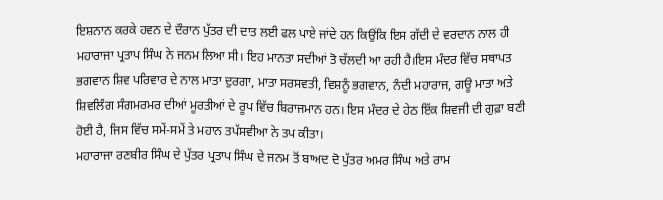ਇਸ਼ਨਾਨ ਕਰਕੇ ਹਵਨ ਦੇ ਦੌਰਾਨ ਪੁੱਤਰ ਦੀ ਦਾਤ ਲਈ ਫਲ ਪਾਏ ਜਾਂਦੇ ਹਨ ਕਿਉਂਕਿ ਇਸ ਗੱਦੀ ਦੇ ਵਰਦਾਨ ਨਾਲ ਹੀ ਮਹਾਰਾਜਾ ਪ੍ਰਤਾਪ ਸਿੰਘ ਨੇ ਜਨਮ ਲਿਆ ਸੀ। ਇਹ ਮਾਨਤਾ ਸਦੀਆਂ ਤੋ ਚੱਲਦੀ ਆ ਰਹੀ ਹੈ।ਇਸ ਮੰਦਰ ਵਿੱਚ ਸਥਾਪਤ ਭਗਵਾਨ ਸ਼ਿਵ ਪਰਿਵਾਰ ਦੇ ਨਾਲ ਮਾਤਾ ਦੁਰਗਾ, ਮਾਤਾ ਸਰਸਵਤੀ, ਵਿਸ਼ਨੂੰ ਭਗਵਾਨ, ਨੰਦੀ ਮਹਾਰਾਜ, ਗਊ ਮਾਤਾ ਅਤੇ ਸ਼ਿਵਲਿੰਗ ਸੰਗਮਰਮਰ ਦੀਆਂ ਮੂਰਤੀਆਂ ਦੇ ਰੂਪ ਵਿੱਚ ਬਿਰਾਜਮਾਨ ਹਨ। ਇਸ ਮੰਦਰ ਦੇ ਹੇਠ ਇੱਕ ਸ਼ਿਵਜੀ ਦੀ ਗੁਫ਼ਾ ਬਣੀ ਹੋਈ ਹੈ, ਜਿਸ ਵਿੱਚ ਸਮੇਂ-ਸਮੇਂ ਤੇ ਮਹਾਨ ਤਪੱਸਵੀਆ ਨੇ ਤਪ ਕੀਤਾ।
ਮਹਾਰਾਜਾ ਰਣਬੀਰ ਸਿੰਘ ਦੇ ਪੁੱਤਰ ਪ੍ਰਤਾਪ ਸਿੰਘ ਦੇ ਜਨਮ ਤੋਂ ਬਾਅਦ ਦੋ ਪੁੱਤਰ ਅਮਰ ਸਿੰਘ ਅਤੇ ਰਾਮ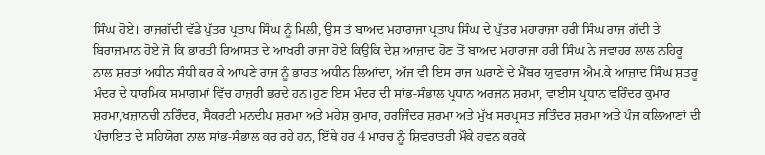ਸਿੰਘ ਹੋਏ। ਰਾਜਗੱਦੀ ਵੱਡੇ ਪੁੱਤਰ ਪ੍ਰਤਾਪ ਸਿੰਘ ਨੂੰ ਮਿਲੀ, ਉਸ ਤਂ ਬਾਅਦ ਮਹਾਰਾਜਾ ਪ੍ਰਤਾਪ ਸਿੰਘ ਦੇ ਪੁੱਤਰ ਮਹਾਰਾਜਾ ਹਰੀ ਸਿੰਘ ਰਾਜ ਗੱਦੀ ਤੇ ਬਿਰਾਜਮਾਨ ਹੋਏ ਜੋ ਕਿ ਭਾਰਤੀ ਰਿਆਸਤ ਦੇ ਆਖਰੀ ਰਾਜਾ ਹੋਏ ਕਿਉਕਿ ਦੇਸ਼ ਆਜ਼ਾਦ ਹੋਣ ਤੋਂ ਬਾਅਦ ਮਹਾਰਾਜਾ ਹਰੀ ਸਿੰਘ ਨੇ ਜਵਾਹਰ ਲਾਲ ਨਹਿਰੂ ਨਾਲ ਸ਼ਰਤਾਂ ਅਧੀਨ ਸੰਧੀ ਕਰ ਕੇ ਆਪਣੇ ਰਾਜ ਨੂੰ ਭਾਰਤ ਅਧੀਨ ਲਿਆਂਦਾ, ਅੱਜ ਵੀ ਇਸ ਰਾਜ ਘਰਾਣੇ ਦੇ ਮੈਂਬਰ ਯੁਵਰਾਜ ਐਮ.ਕੇ ਆਜ਼ਾਦ ਸਿੰਘ ਸ਼ਤਰੂ ਮੰਦਰ ਦੇ ਧਾਰਮਿਕ ਸਮਾਗਮਾਂ ਵਿੱਚ ਹਾਜ਼ਰੀ ਭਰਦੇ ਹਨ।ਹੁਣ ਇਸ ਮੰਦਰ ਦੀ ਸਾਂਭ-ਸੰਭਾਲ ਪ੍ਰਧਾਨ ਅਰਜਨ ਸ਼ਰਮਾ, ਵਾਈਸ ਪ੍ਰਧਾਨ ਵਰਿੰਦਰ ਕੁਮਾਰ ਸ਼ਰਮਾ,ਖਜ਼ਾਨਚੀ ਨਰਿੰਦਰ, ਸੈਕਰਟੀ ਮਨਦੀਪ ਸ਼ਰਮਾ ਅਤੇ ਮਹੇਸ਼ ਕੁਮਾਰ, ਹਰਜਿੰਦਰ ਸ਼ਰਮਾ ਅਤੇ ਮੁੱਖ ਸਰਪ੍ਰਸਤ ਜਤਿੰਦਰ ਸ਼ਰਮਾ ਅਤੇ ਪੰਜ ਕਲਿਆਣਾਂ ਦੀ ਪੰਚਾਇਤ ਦੇ ਸਹਿਯੋਗ ਨਾਲ ਸਾਂਭ-ਸੰਭਾਲ ਕਰ ਰਹੇ ਹਨ, ਇੱਥੇ ਹਰ 4 ਮਾਰਚ ਨੂੰ ਸ਼ਿਵਰਾਤਰੀ ਮੌਕੇ ਹਵਨ ਕਰਕੇ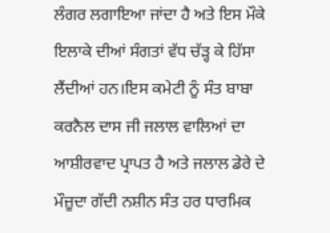ਲੰਗਰ ਲਗਾਇਆ ਜਾਂਦਾ ਹੈ ਅਤੇ ਇਸ ਮੌਕੇ ਇਲਾਕੇ ਦੀਆਂ ਸੰਗਤਾਂ ਵੱਧ ਚੱੜ੍ਹ ਕੇ ਹਿੱਸਾ ਲੈਂਦੀਆਂ ਹਨ।ਇਸ ਕਮੇਟੀ ਨੂੰ ਸੰਤ ਬਾਬਾ ਕਰਨੈਲ ਦਾਸ ਜੀ ਜਲਾਲ ਵਾਲਿਆਂ ਦਾ ਆਸ਼ੀਰਵਾਦ ਪ੍ਰਾਪਤ ਹੈ ਅਤੇ ਜਲਾਲ ਡੇਰੇ ਦੇ ਮੌਜ਼ੂਦਾ ਗੱਦੀ ਨਸ਼ੀਨ ਸੰਤ ਹਰ ਧਾਰਮਿਕ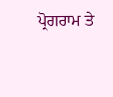ਪ੍ਰੋਗਰਾਮ ਤੇ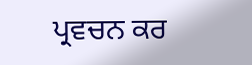ਪ੍ਰਵਚਨ ਕਰ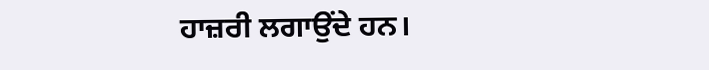ਹਾਜ਼ਰੀ ਲਗਾਉਂਦੇ ਹਨ।